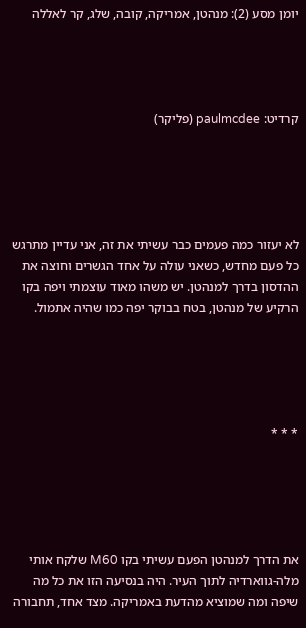יומן מסע (2): מנהטן, אמריקה, קובה, שלג, קר לאללה




קרדיט: paulmcdee (פליקר)





לא יעזור כמה פעמים כבר עשיתי את זה, אני עדיין מתרגש כל פעם מחדש, כשאני עולה על אחד הגשרים וחוצה את ההדסון בדרך למנהטן. יש משהו מאוד עוצמתי ויפה בקו הרקיע של מנהטן, בטח בבוקר יפה כמו שהיה אתמול.





* * *





את הדרך למנהטן הפעם עשיתי בקו M60 שלקח אותי מלה-גווארדיה לתוך העיר. היה בנסיעה הזו את כל מה שיפה ומה שמוציא מהדעת באמריקה. מצד אחד, תחבורה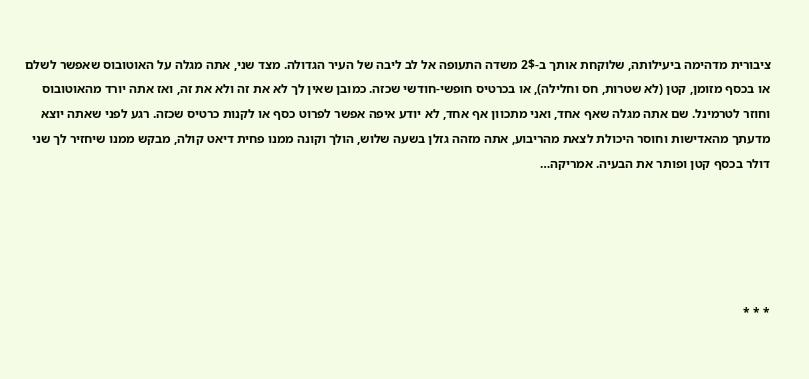ציבורית מדהימה ביעילותה, שלוקחת אותך ב-2$ משדה התעופה אל לב ליבה של העיר הגדולה. מצד שני, אתה מגלה על האוטובוס שאפשר לשלם או בכסף מזומן, קטן (לא שטרות, חס וחלילה), או בכרטיס חופשי-חודשי שכזה. כמובן שאין לך לא את זה ולא את זה, ואז אתה יורד מהאוטובוס וחוזר לטרמינל. שם אתה מגלה שאף אחד, ואני מתכוון אף אחד, לא יודע איפה אפשר לפרוט כסף או לקנות כרטיס שכזה. רגע לפני שאתה יוצא מדעתך מהאדישות וחוסר היכולת לצאת מהריבוע, אתה מזהה גזלן בשעה שלוש, הולך וקונה ממנו פחית דיאט קולה, מבקש ממנו שיחזיר לך שני דולר בכסף קטן ופותר את הבעיה. אמריקה…





* * *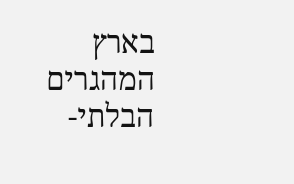בארץ המהגרים הבלתי-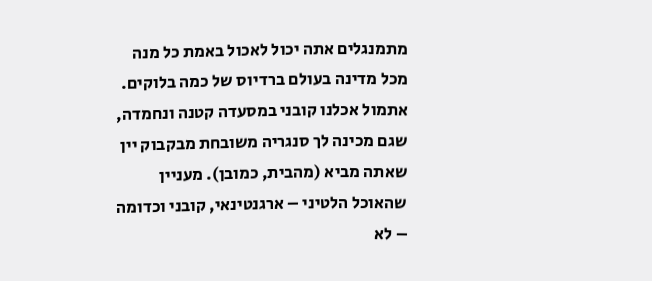מתמנגלים אתה יכול לאכול באמת כל מנה מכל מדינה בעולם ברדיוס של כמה בלוקים. אתמול אכלנו קובני במסעדה קטנה ונחמדה, שגם מכינה לך סנגריה משובחת מבקבוק יין שאתה מביא (מהבית, כמובן). מעניין שהאוכל הלטיני – ארגנטינאי, קובני וכדומה – לא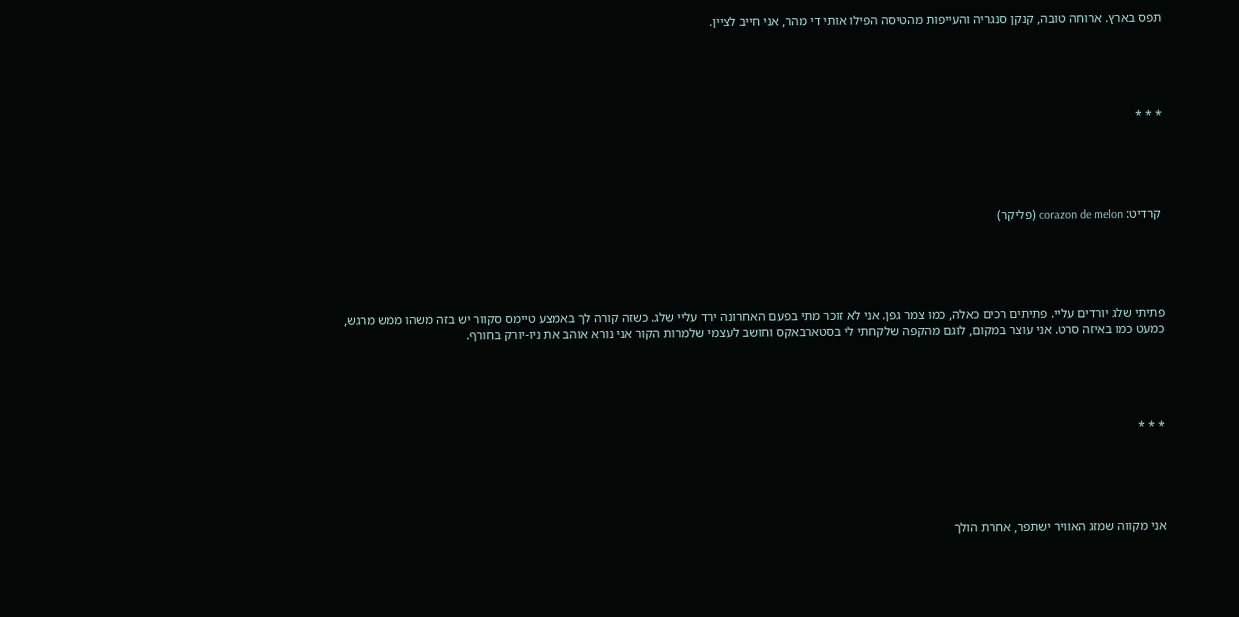תפס בארץ. ארוחה טובה, קנקן סנגריה והעייפות מהטיסה הפילו אותי די מהר, אני חייב לציין.





* * *





 קרדיט: corazon de melon (פליקר)





פתיתי שלג יורדים עליי. פתיתים רכים כאלה, כמו צמר גפן. אני לא זוכר מתי בפעם האחרונה ירד עליי שלג. כשזה קורה לך באמצע טיימס סקוור יש בזה משהו ממש מרגש, כמעט כמו באיזה סרט. אני עוצר במקום, לוגם מהקפה שלקחתי לי בסטארבאקס וחושב לעצמי שלמרות הקור אני נורא אוהב את ניו-יורק בחורף.





* * *





אני מקווה שמזג האוויר ישתפר, אחרת הולך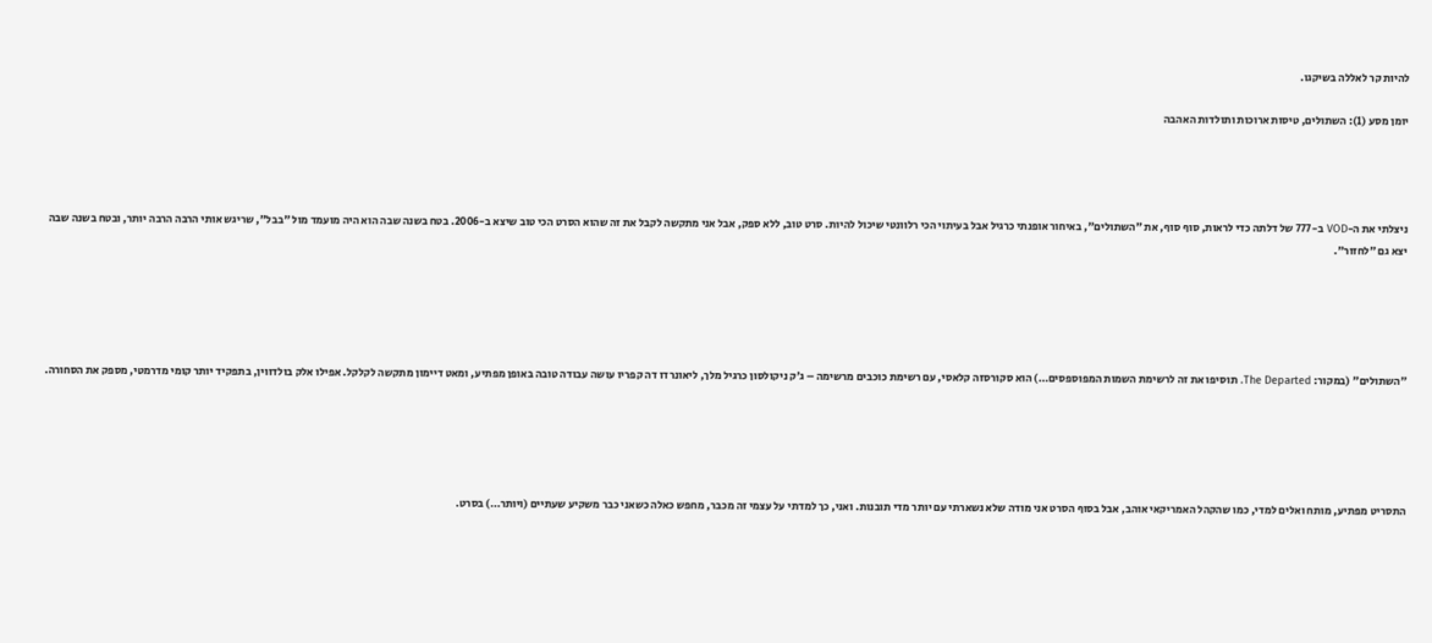להיות קר לאללה בשיקגו.

יומן מסע (1): השתולים, טיסות ארוכות ותולדות האהבה




ניצלתי את ה-VOD ב-777 של דלתה כדי לראות, סוף סוף, את "השתולים", באיחור אופנתי כרגיל אבל בעיתוי הכי רלוונטי שיכול להיות. סרט טוב, ללא ספק, אבל אני מתקשה לקבל את זה שהוא הסרט הכי טוב שיצא ב-2006. בטח בשנה שבה הוא היה מועמד מול "בבל", שריגש אותי הרבה הרבה יותר, ובטח בשנה שבה יצא גם "לחזור".





"השתולים" (במקור: The Departed. תוסיפו את זה לרשימת השמות המפוספסים…) הוא סקורסזה קלאסי, עם רשימת כוכבים מרשימה – ג'ק ניקולסון כרגיל מלך, ליאונרדו דה קפריו עושה עבודה טובה באופן מפתיע, ומאט דיימון מתקשה לקלקל. אפילו אלק בולדווין, בתפקיד יותר קומי מדרמטי, מספק את הסחורה.





התסריט מפתיע, מותח ואלים למדי, כמו שהקהל האמריקאי אוהב, אבל בסוף הסרט אני מודה שלא נשארתי עם יותר מדי תובנות. ואני, כך למדתי על עצמי זה מכבר, מחפש כאלה כשאני כבר משקיע שעתיים (ויותר…) בסרט.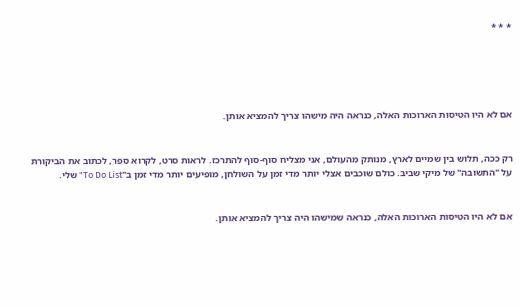* * *





אם לא היו הטיסות הארוכות האלה, כנראה היה מישהו צריך להמציא אותן.


רק ככה, תלוש בין שמיים לארץ, מנותק מהעולם, אני מצליח סוף-סוף להתרכז. לראות סרט, לקרוא ספר, לכתוב את הביקורת על "התשובה" של מיקי שביב. כולם שוכבים אצלי יותר מדי זמן על השולחן, מופיעים יותר מדי זמן ב"To Do List" שלי.


אם לא היו הטיסות הארוכות האלה, כנראה שמישהו היה צריך להמציא אותן.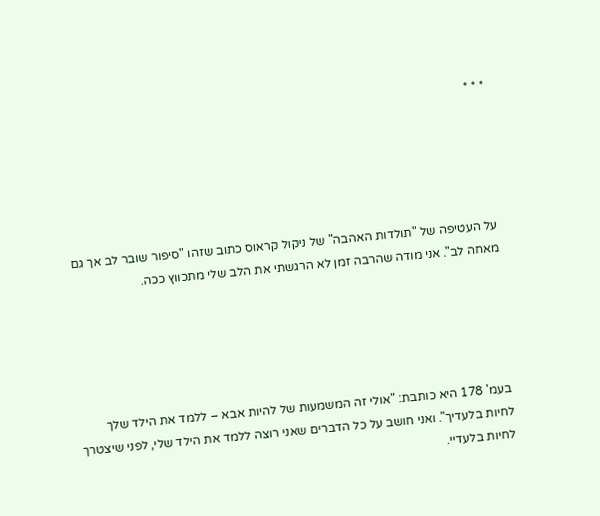* * *





על העטיפה של "תולדות האהבה" של ניקול קראוס כתוב שזהו "סיפור שובר לב אך גם מאחה לב". אני מודה שהרבה זמן לא הרגשתי את הלב שלי מתכווץ ככה.





בעמ' 178 היא כותבת: "אולי זה המשמעות של להיות אבא – ללמד את הילד שלך לחיות בלעדיך". ואני חושב על כל הדברים שאני רוצה ללמד את הילד שלי, לפני שיצטרך לחיות בלעדיי.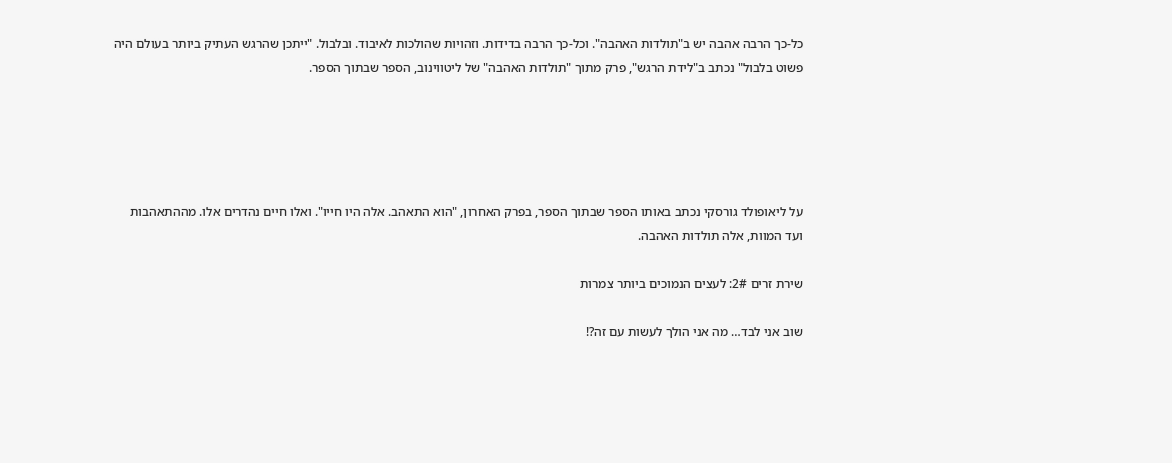כל-כך הרבה אהבה יש ב"תולדות האהבה". וכל-כך הרבה בדידות. וזהויות שהולכות לאיבוד. ובלבול. "ייתכן שהרגש העתיק ביותר בעולם היה פשוט בלבול" נכתב ב"לידת הרגש", פרק מתוך "תולדות האהבה" של ליטווינוב, הספר שבתוך הספר.





על ליאופולד גורסקי נכתב באותו הספר שבתוך הספר, בפרק האחרון, "הוא התאהב. אלה היו חייו". ואלו חיים נהדרים אלו. מההתאהבות ועד המוות, אלה תולדות האהבה.

שירת זרים 2#: לעצים הנמוכים ביותר צמרות

שוב אני לבד… מה אני הולך לעשות עם זה?!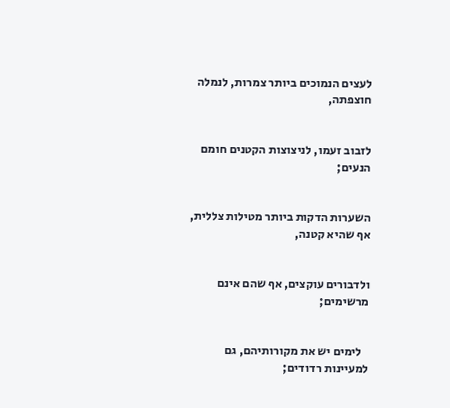לעצים הנמוכים ביותר צמרות, לנמלה חוצפתה,


לזבוב זעמו, לניצוצות הקטנים חומם הנעים;


השערות הדקות ביותר מטילות צללית, אף שהיא קטנה,


ולדבורים עוקצים, אף שהם אינם מרשימים;


   לימים יש את מקורותיהם, גם למעיינות רדודים;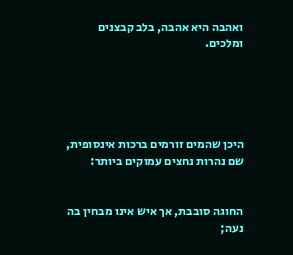ואהבה היא אהבה, בלב קבצנים ומלכים.





היכן שהמים זורמים ברכות אינסופית, שם נהרות נחצים עמוקים ביותר:


החוגה סובבת, אך איש אינו מבחין בה נעה;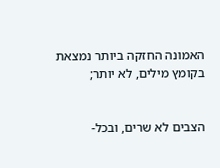האמונה החזקה ביותר נמצאת בקומץ מילים, לא יותר;


הצבים לא שרים, ובכל-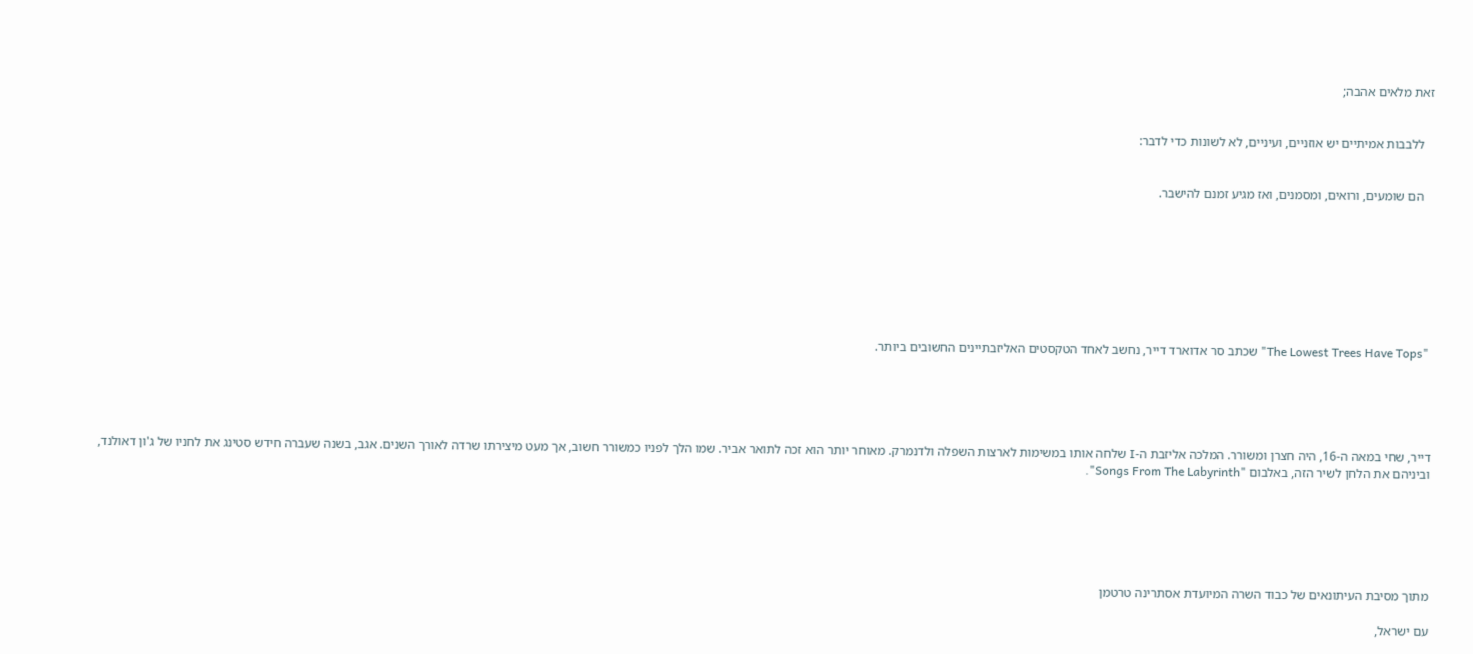זאת מלאים אהבה;


   ללבבות אמיתיים יש אוזניים, ועיניים, לא לשונות כדי לדבר:


   הם שומעים, ורואים, ומסמנים, ואז מגיע זמנם להישבר.








 "The Lowest Trees Have Tops" שכתב סר אדוארד דייר, נחשב לאחד הטקסטים האליזבתיינים החשובים ביותר.





דייר, שחי במאה ה-16, היה חצרן ומשורר. המלכה אליזבת ה-I שלחה אותו במשימות לארצות השפלה ולדנמרק. מאוחר יותר הוא זכה לתואר אביר. שמו הלך לפניו כמשורר חשוב, אך מעט מיצירתו שרדה לאורך השנים. אגב, בשנה שעברה חידש סטינג את לחניו של ג'ון דאולנד, וביניהם את הלחן לשיר הזה, באלבום "Songs From The Labyrinth".






מתוך מסיבת העיתונאים של כבוד השרה המיועדת אסתרינה טרטמן

עם ישראל,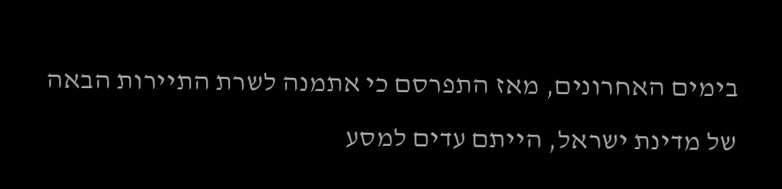בימים האחרונים, מאז התפרסם כי אתמנה לשרת התיירות הבאה של מדינת ישראל, הייתם עדים למסע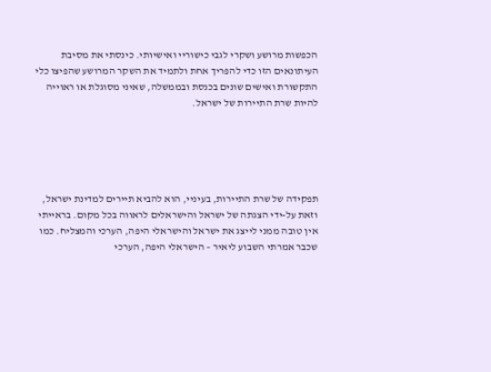הכפשות מרושע ושקרי לגבי כישוריי ואישיותי. כינסתי את מסיבת העיתונאים הזו כדי להפריך אחת ולתמיד את השקר המרושע שהפיצו כלי התקשורת ואישים שונים בכנסת ובממשלה, שאיני מסוגלת או ראוייה להיות שרת התיירות של ישראל.





תפקידה של שרת התיירות, בעיניי, הוא להביא תיירים למדינת ישראל, וזאת על-ידי הצגתה של ישראל והישראלים לראווה בכל מקום. בראייתי אין טובה ממני לייצג את ישראל והישראלי היפה, הערכי והמצליח. כמו שכבר אמרתי השבוע ליאיר – הישראלי היפה, הערכי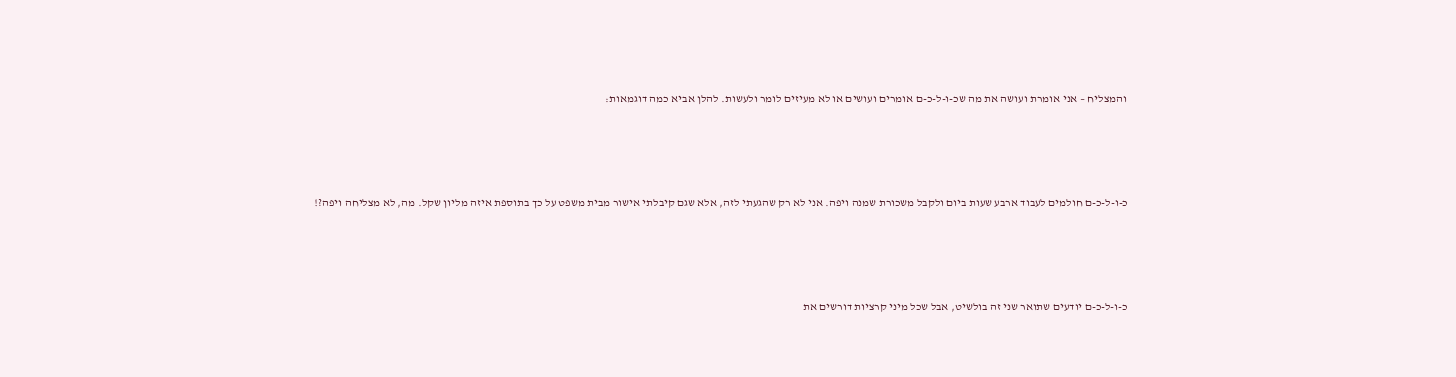והמצליח – אני אומרת ועושה את מה שכ-ו-ל-כ-ם אומרים ועושים או לא מעיזים לומר ולעשות. להלן אביא כמה דוגמאות:





כ-ו-ל-כ-ם חולמים לעבוד ארבע שעות ביום ולקבל משכורת שמנה ויפה. אני לא רק שהגעתי לזה, אלא שגם קיבלתי אישור מבית משפט על כך בתוספת איזה מליון שקל. מה, לא מצליחה ויפה?!





כ-ו-ל-כ-ם יודעים שתואר שני זה בולשיט, אבל שכל מיני קרציות דורשים את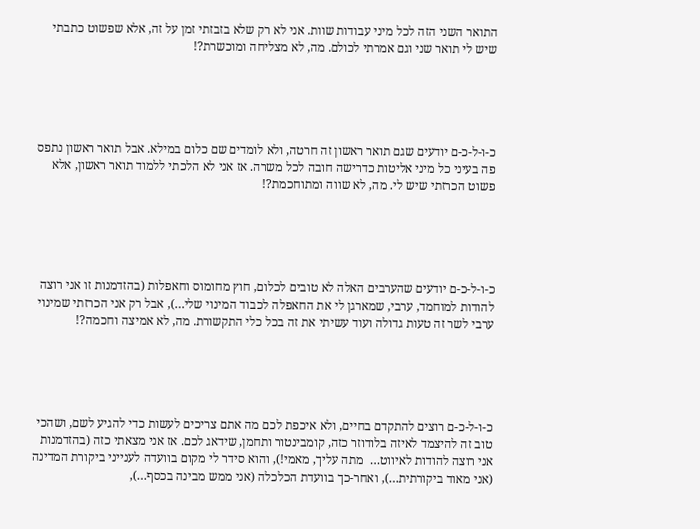התואר השני הזה לכל מיני עבודות שוות. אני לא רק שלא בזבזתי זמן על זה, אלא שפשוט כתבתי שיש לי תואר שני וגם אמרתי לכולם. מה, לא מצליחה ומוכשרת?!





כ-ו-ל-כ-ם יודעים שגם תואר ראשון זה חרטה, ולא לומדים שם כלום במילא. אבל תואר ראשון נתפס פה בעיני כל מיני אליטות כדרישה חובה לכל משרה. אז אני לא הלכתי ללמוד תואר ראשון, אלא פשוט הכרזתי שיש לי. מה, לא שווה ומתוחכמת?!





כ-ו-ל-כ-ם יודעים שהערבים האלה לא טובים לכלום, חוץ מחומוס וחאפלות (בהזדמנות זו אני רוצה להודות למוחמד, ערבי, שמארגן לי את החאפלה לכבוד המינוי שלי…), אבל רק אני הכרזתי שמינוי ערבי לשר זה טעות גדולה ועוד עשיתי את זה בכל כלי התקשורת. מה, לא אמיצה וחכמה?!





כ-ו-ל-כ-ם רוצים להתקדם בחיים, ולא איכפת לכם מה אתם צריכים לעשות כדי להגיע לשם, ושהכי טוב זה להיצמד לאיזה בלודוזר כזה, קומבינטור ותחמן, שידאג לכם. אז אני מצאתי כזה (בהזדמנות אני רוצה להודות לאיווט…  מתה עליך, מאמי!), והוא סידר לי מקום בוועדה לענייני ביקורת המדינה (אני מאוד ביקורתית…), ואחר-כך בוועדת הכלכלה (אני ממש מבינה בכסף…),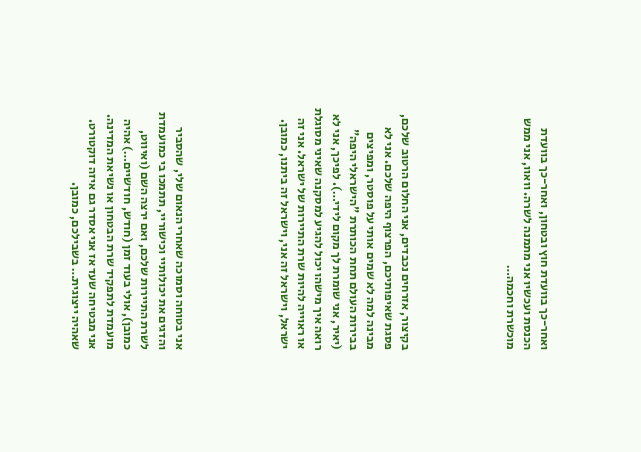ואחר-כך בוועדת חוץ ובטחון, ואחר-כך בוועדת הכנסת ועכשיו אני מתמנה לשרה. וואוו, אני ממש מוכשרת וחכמה…





בקיצור, אזרחים נכבדים, אני החלום הרטוב שלכם, פסגת שאיפותיכם, הפרצוף היפה שלכם. אני לא מבינה למה לא שמים אותי על פוסטר, ומפיצים בבירות העולם תחת הכותרת "הישראלי היפה" (יאיר, אני שומרת לך מקום לידי…). לפיכך, אני לא רואה איך מישהו יכול להגיע למסקנה שאיני מסוגלת או ראוייה להיות שרת התיירות של ישראל. אני זה ישראל, וישראל זה אני, וישראל זה ביתנו, כמובן.





אני בטוחה וסמוכה שאחרי הנאום שלי, שהסביר והדגים את יכולותיי וכישוריי, תתמכו בי כמועמדת לשרת התיירות שלכם, ואם ירצה השם (ואיווט, כמובן), אולי בעוד זמן (חודש, חודשיים…) אהיה מועמדת לתפקיד שרת הבטחון או נשיאת המדינה. אני מבטיחה שעד אז אני אסדר גם איזה דוקטורט. שאהיה ייצוגית… בשבילכם, כמובן.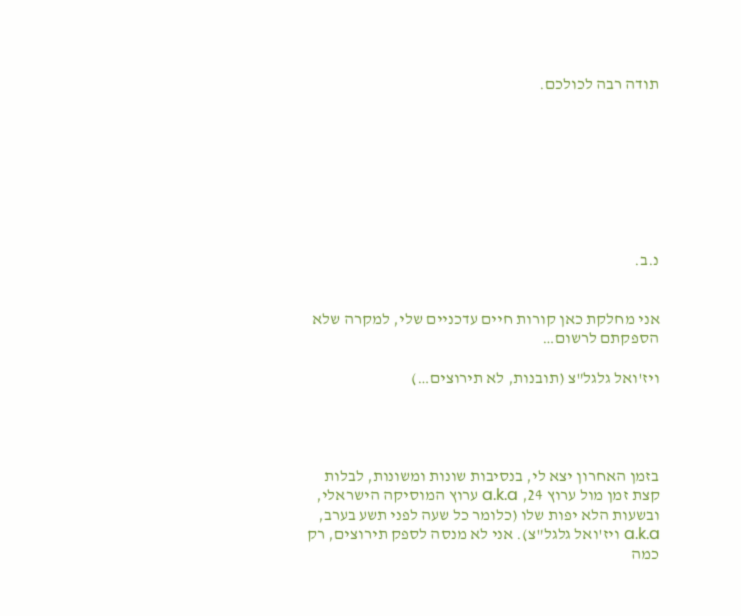תודה רבה לכולכם.








נ.ב.


אני מחלקת כאן קורות חיים עדכניים שלי, למקרה שלא הספקתם לרשום…

ויז'ואל גלגל"צ (תובנות, לא תירוצים…)




בזמן האחרון יצא לי, בנסיבות שונות ומשונות, לבלות קצת זמן מול ערוץ 24, a.k.a ערוץ המוסיקה הישראלי, ובשעות הלא יפות שלו (כלומר כל שעה לפני תשע בערב, a.k.a ויז'ואל גלגל"צ). אני לא מנסה לספק תירוצים, רק כמה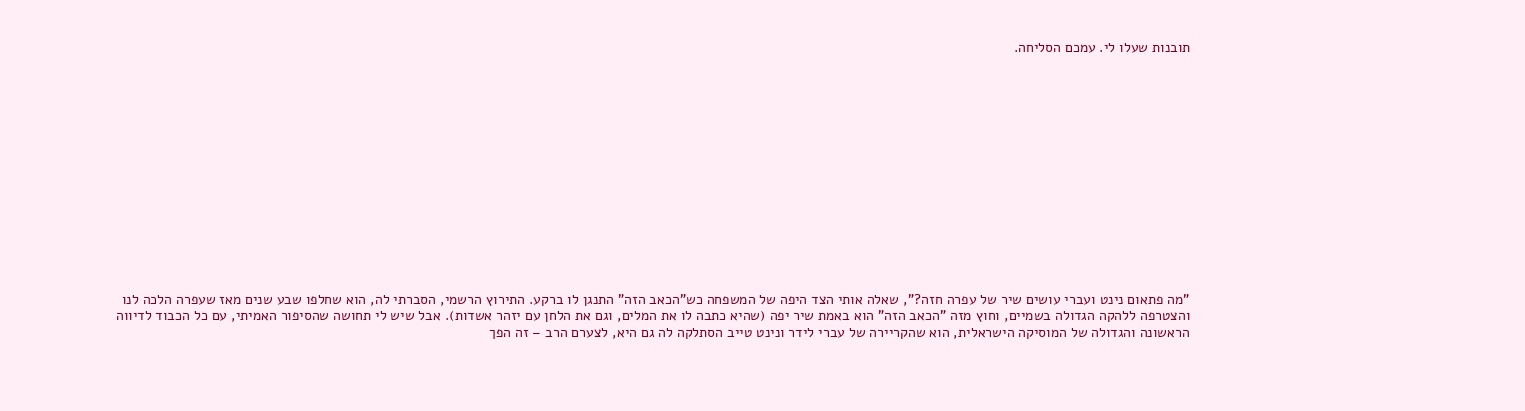תובנות שעלו לי. עמכם הסליחה.














"מה פתאום נינט ועברי עושים שיר של עפרה חזה?", שאלה אותי הצד היפה של המשפחה כש"הכאב הזה" התנגן לו ברקע. התירוץ הרשמי, הסברתי לה, הוא שחלפו שבע שנים מאז שעפרה הלכה לנו והצטרפה ללהקה הגדולה בשמיים, וחוץ מזה "הכאב הזה" הוא באמת שיר יפה (שהיא כתבה לו את המלים, וגם את הלחן עם יזהר אשדות). אבל שיש לי תחושה שהסיפור האמיתי, עם כל הכבוד לדיווה הראשונה והגדולה של המוסיקה הישראלית, הוא שהקריירה של עברי לידר ונינט טייב הסתלקה לה גם היא, לצערם הרב – זה הפך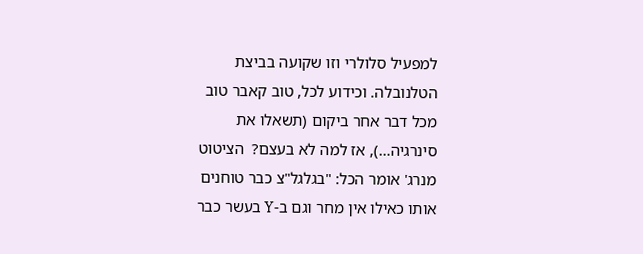למפעיל סלולרי וזו שקועה בביצת הטלנובלה. וכידוע לכל, טוב קאבר טוב מכל דבר אחר ביקום (תשאלו את סינרגיה…), אז למה לא בעצם?  הציטוט מנרג' אומר הכל: "בגלגל"צ כבר טוחנים אותו כאילו אין מחר וגם ב-Y בעשר כבר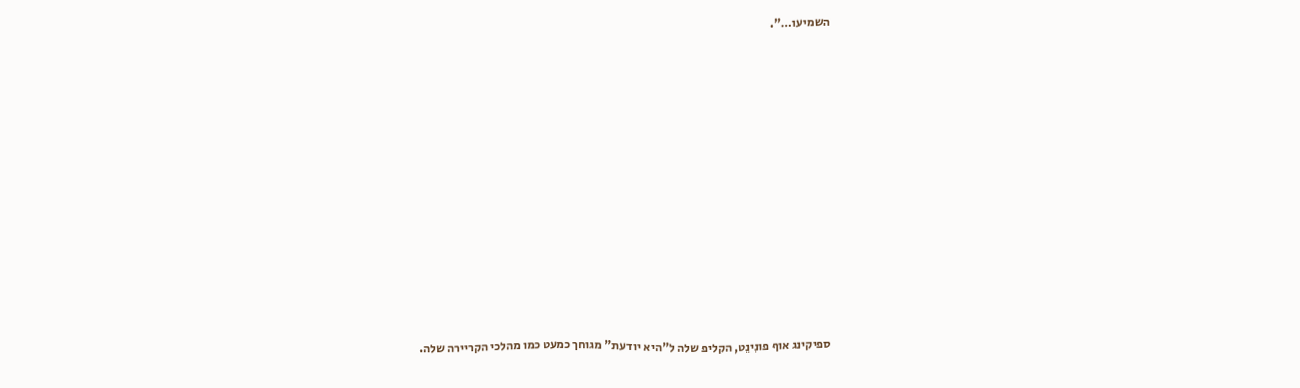השמיעו…".












ספיקינג אוף פונִינֵט, הקליפ שלה ל"היא יודעת" מגוחך כמעט כמו מהלכי הקריירה שלה.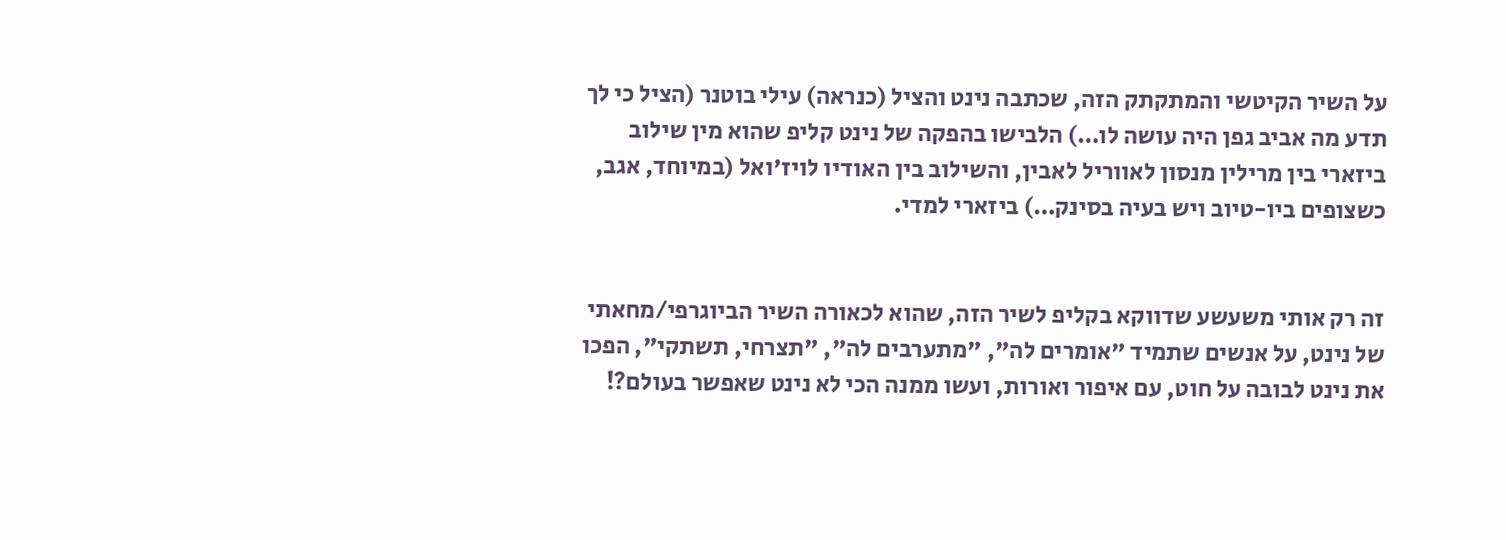על השיר הקיטשי והמתקתק הזה, שכתבה נינט והציל (כנראה) עילי בוטנר (הציל כי לך תדע מה אביב גפן היה עושה לו…) הלבישו בהפקה של נינט קליפ שהוא מין שילוב ביזארי בין מרילין מנסון לאווריל לאבין, והשילוב בין האודיו לויז'ואל (במיוחד, אגב, כשצופים ביו-טיוב ויש בעיה בסינק…) ביזארי למדי.


זה רק אותי משעשע שדווקא בקליפ לשיר הזה, שהוא לכאורה השיר הביוגרפי/מחאתי של נינט, על אנשים שתמיד "אומרים לה", "מתערבים לה", "תצרחי, תשתקי", הפכו את נינט לבובה על חוט, עם איפור ואורות, ועשו ממנה הכי לא נינט שאפשר בעולם?!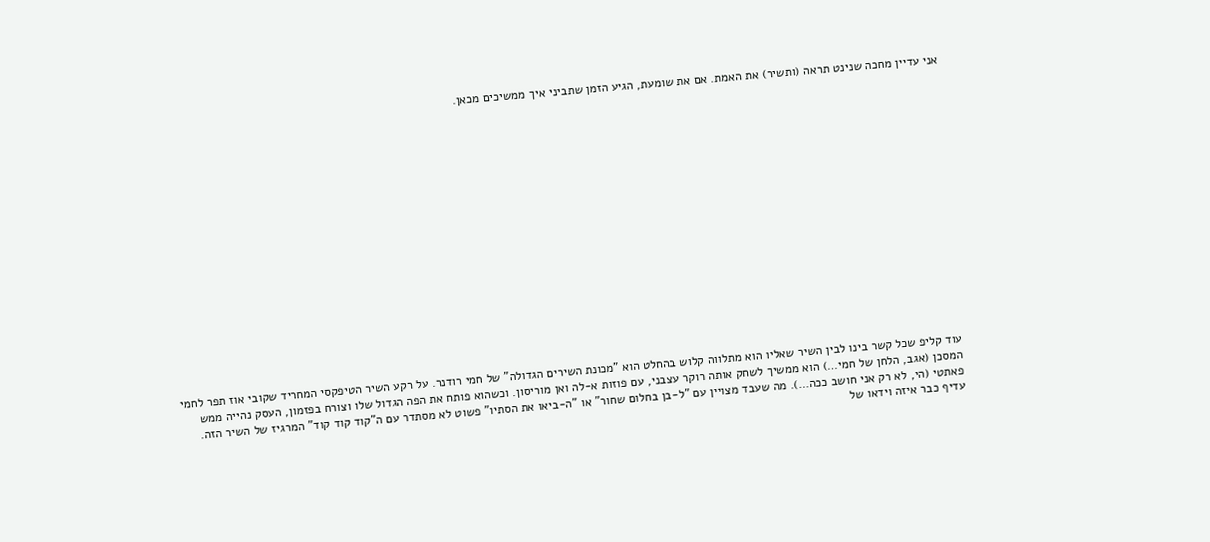אני עדיין מחכה שנינט תראה (ותשיר) את האמת. אם את שומעת, הגיע הזמן שתביני איך ממשיכים מכאן.

















עוד קליפ שכל קשר בינו לבין השיר שאליו הוא מתלווה קלוש בהחלט הוא "מכונת השירים הגדולה" של חמי רודנר. על רקע השיר הטיפקסי המחריד שקובי אוז תפר לחמי המסכן (אגב, הלחן של חמי…) הוא ממשיך לשחק אותה רוקר עצבני, עם פוזות א-לה ואן מוריסון. וכשהוא פותח את הפה הגדול שלו וצורח בפזמון, העסק נהייה ממש פאתטי (הי, לא רק אני חושב ככה…). מה שעבד מצויין עם "ל-בן בחלום שחור" או "ה-ביאו את הסתיו" פשוט לא מסתדר עם ה"קוד קוד קוד" המרגיז של השיר הזה. עדיף כבר איזה וידאו של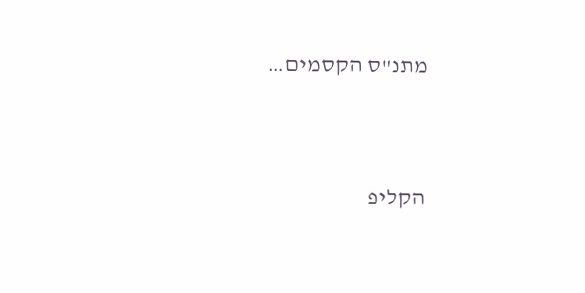מתנ"ס הקסמים…



הקליפ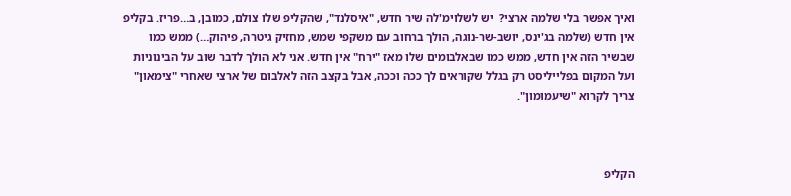ואיך אפשר בלי שלמה ארצי?  יש לשלוימ'לה שיר חדש, "איסלנד", שהקליפ שלו צולם, כמובן, ב…פריז. בקליפ אין חדש (שלמה בג'ינס, יושב-שר-נוגה, הולך ברחוב עם משקפי שמש, מחזיק גיטרה, פיהוק…) ממש כמו שבשיר הזה אין חדש, ממש כמו שבאלבומים שלו מאז "ירח" אין חדש. אני לא הולך לדבר שוב על הבינוניות ועל המקום בפלייליסט רק בגלל שקוראים לך ככה וככה, אבל בקצב הזה לאלבום של ארצי שאחרי "צימאון" צריך לקרוא "שיעמומון".



הקליפ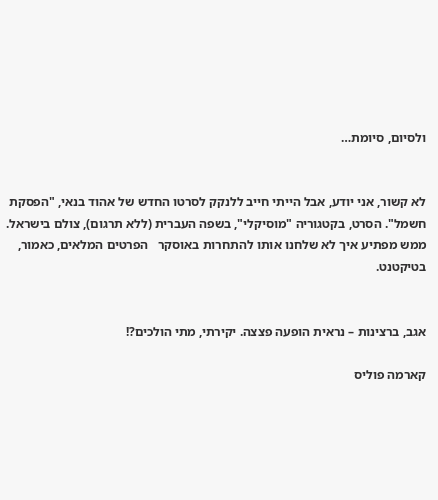ולסיום, סיומת…


לא קשור, אני יודע, אבל הייתי חייב ללנקק לסרטו החדש של אהוד בנאי, "הפסקת חשמל". הסרט, בקטגוריה "מוסיקלי", בשפה העברית (ללא תרגום), צולם בישראל. ממש מפתיע איך לא שלחנו אותו להתחרות באוסקר   הפרטים המלאים, כאמור, בטיקטנט.


אגב, ברצינות – נראית הופעה פצצה. יקירתי, מתי הולכים?!

קארמה פוליס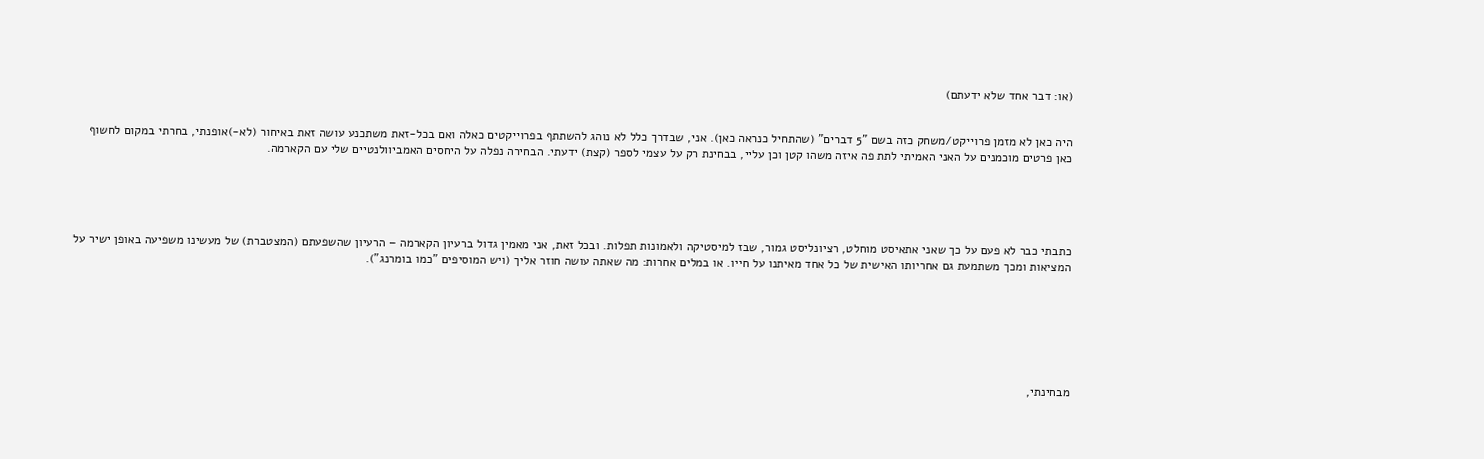(או: דבר אחד שלא ידעתם)


היה כאן לא מזמן פרוייקט/משחק כזה בשם "5 דברים" (שהתחיל כנראה כאן). אני, שבדרך כלל לא נוהג להשתתף בפרוייקטים כאלה ואם בכל-זאת משתכנע עושה זאת באיחור (לא-)אופנתי, בחרתי במקום לחשוף כאן פרטים מוכמנים על האני האמיתי לתת פה איזה משהו קטן וכן עליי, בבחינת רק על עצמי לספר (קצת) ידעתי. הבחירה נפלה על היחסים האמביוולנטיים שלי עם הקארמה.





כתבתי כבר לא פעם על כך שאני אתאיסט מוחלט, רציונליסט גמור, שבז למיסטיקה ולאמונות תפלות. ובכל זאת, אני מאמין גדול ברעיון הקארמה – הרעיון שהשפעתם (המצטברת) של מעשינו משפיעה באופן ישיר על המציאות ומכך משתמעת גם אחריותו האישית של כל אחד מאיתנו על חייו. או במלים אחרות: מה שאתה עושה חוזר אליך (ויש המוסיפים "כמו בומרנג").







מבחינתי,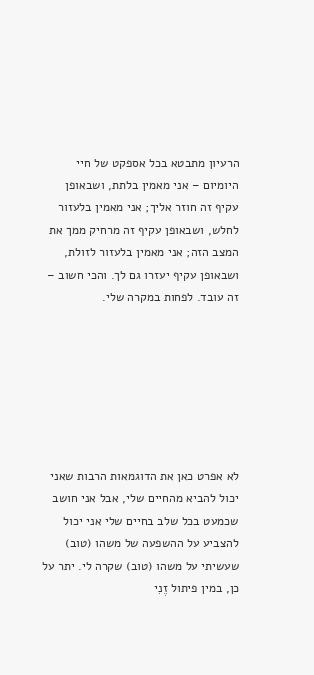הרעיון מתבטא בכל אספקט של חיי היומיום – אני מאמין בלתת, ושבאופן עקיף זה חוזר אליך; אני מאמין בלעזור לחלש, ושבאופן עקיף זה מרחיק ממך את המצב הזה; אני מאמין בלעזור לזולת, ושבאופן עקיף יעזרו גם לך. והכי חשוב – זה עובד. לפחות במקרה שלי.







לא אפרט כאן את הדוגמאות הרבות שאני יכול להביא מהחיים שלי, אבל אני חושב שכמעט בכל שלב בחיים שלי אני יכול להצביע על ההשפעה של משהו (טוב) שעשיתי על משהו (טוב) שקרה לי. יתר על כן, במין פיתול זֶנִי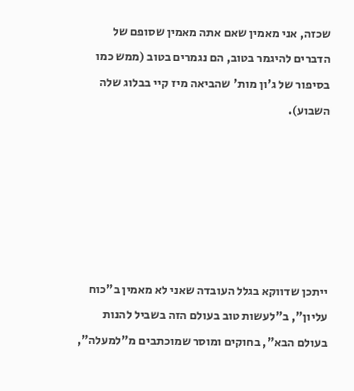שכזה, אני מאמין שאם אתה מאמין שסופם של הדברים להיגמר בטוב, הם נגמרים בטוב (ממש כמו בסיפור של ג'ון מות' שהביאה מיז קיי בבלוג שלה השבוע).






ייתכן שדווקא בגלל העובדה שאני לא מאמין ב"כוח עליון", ב"לעשות טוב בעולם הזה בשביל להנות בעולם הבא", בחוקים ומוסר שמוכתבים מ"למעלה",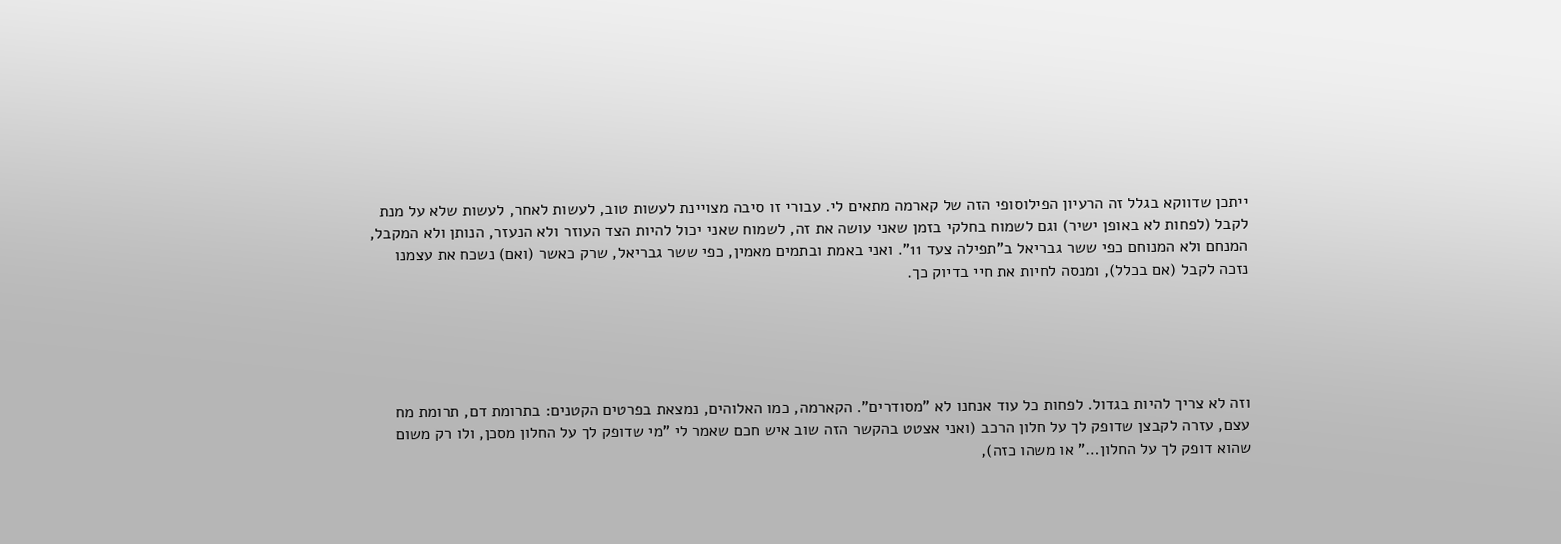ייתכן שדווקא בגלל זה הרעיון הפילוסופי הזה של קארמה מתאים לי. עבורי זו סיבה מצויינת לעשות טוב, לעשות לאחר, לעשות שלא על מנת לקבל (לפחות לא באופן ישיר) וגם לשמוח בחלקי בזמן שאני עושה את זה, לשמוח שאני יכול להיות הצד העוזר ולא הנעזר, הנותן ולא המקבל, המנחם ולא המנוחם כפי ששר גבריאל ב"תפילה צעד 11". ואני באמת ובתמים מאמין, כפי ששר גבריאל, שרק כאשר (ואם) נשכח את עצמנו נזכה לקבל (אם בכלל), ומנסה לחיות את חיי בדיוק כך.





וזה לא צריך להיות בגדול. לפחות כל עוד אנחנו לא "מסודרים". הקארמה, כמו האלוהים, נמצאת בפרטים הקטנים: בתרומת דם, תרומת מח עצם, עזרה לקבצן שדופק לך על חלון הרכב (ואני אצטט בהקשר הזה שוב איש חכם שאמר לי "מי שדופק לך על החלון מסכן, ולו רק משום שהוא דופק לך על החלון…" או משהו כזה),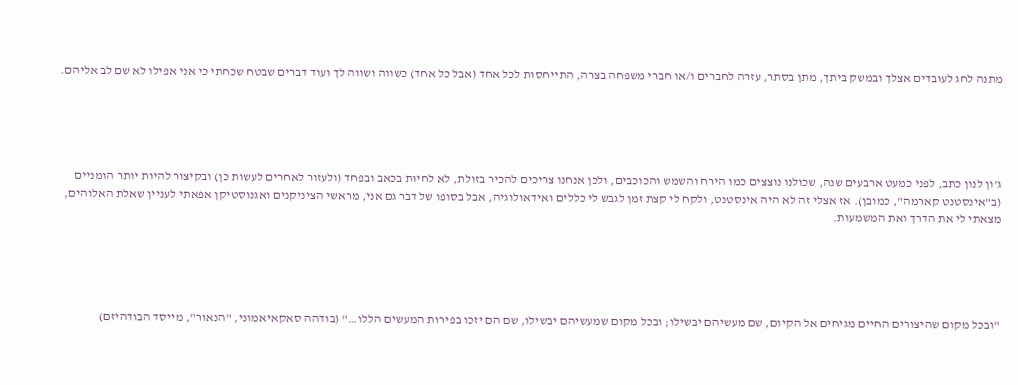מתנה לחג לעובדים אצלך ובמשק ביתך, מתן בסתר, עזרה לחברים ו/או חברי משפחה בצרה, התייחסות לכל אחד (אבל כל אחד) כשווה ושווה לך ועוד דברים שבטח שכחתי כי אני אפילו לא שם לב אליהם.





ג'ון לנון כתב, לפני כמעט ארבעים שנה, שכולנו נוצצים כמו הירח והשמש והכוכבים, ולכן אנחנו צריכים להכיר בזולת, לא לחיות בכאב ובפחד (ולעזור לאחרים לעשות כן) ובקיצור להיות יותר הומניים (ב"אינסטנט קארמה", כמובן). אז אצלי זה לא היה אינסטנט, ולקח לי קצת זמן לגבש לי כללים ואידאולוגיה, אבל בסופו של דבר גם אני, מראשי הציניקנים ואגנוסטיקן אפאתי לעניין שאלת האלוהים, מצאתי לי את הדרך ואת המשמעות.





"ובכל מקום שהיצורים החיים מגיחים אל הקיום, שם מעשיהם יבשילו; ובכל מקום שמעשיהם יבשילו, שם הם יזכו בפירות המעשים הללו…" (בודהה סאקאיאמוני, "הנאור", מייסד הבודהיזם)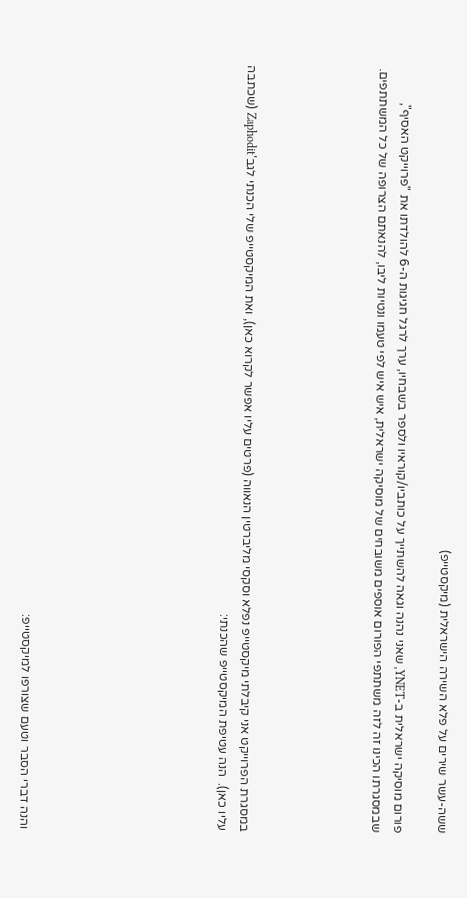ששה-עשר שירים על פלא השירה הישראלית (מיקסטייפ)

פורום מוסיקה ישראלית ב-YNET, שאני נהנה וגאה להשתייך על כותביו/קוראיו ולספר בשבחיו, ערך לרגל חגיגות ה-6 להולדתו את "פרוייקט האסיף", שבמסגרתו הכינו זה לזה משתתפי הפורום אוספים משובחים של מוסיקה ישראלית, איש איש לפי טעמו ונטיות ליבו, להנאתם הצרופה של כל המשתתפים.





במסגרת הפרוייקט אני קיבלתי מיקסטייפ נפלא וסקסי מליברטין הנאווה (פרטים עליו אפשר לקרוא כאן), ואת המיקסטייפ שלי הכנתי לגב'Zaphodit (שכתבה עליו כאן).  הנה עטיפת המיקסטייפ שהכנתי:








והנה דברי הסבר וטעם שצורפו למיקסטייפ: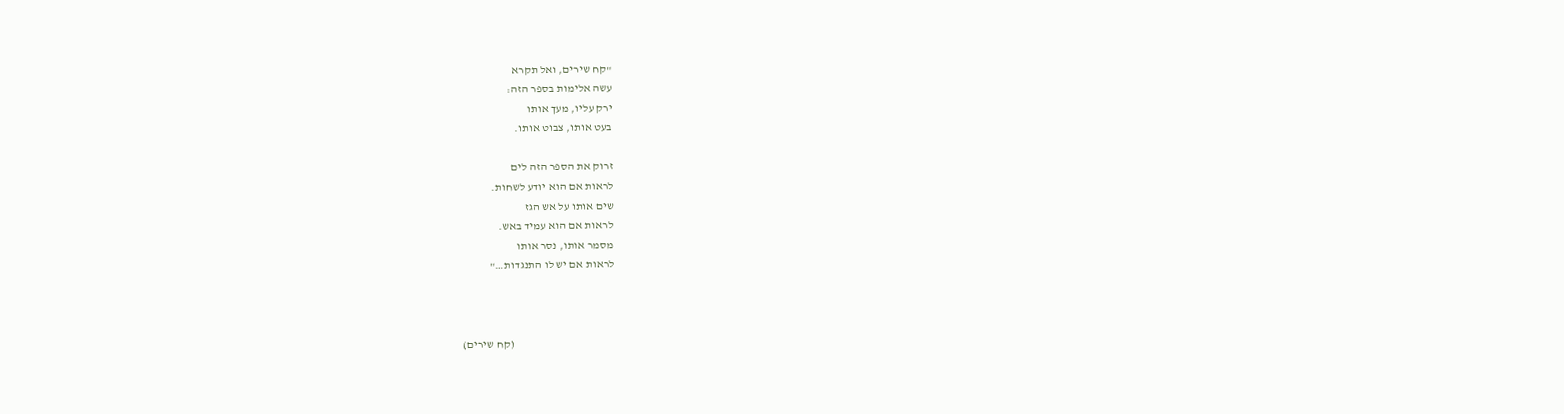"קח שירים, ואל תקרא
עשה אלימות בספר הזה:
ירק עליו, מעך אותו
בעט אותו, צבוט אותו.

זרוק את הספר הזה לים
לראות אם הוא יודע לשחות.
שים אותו על אש הגז
לראות אם הוא עמיד באש.
מסמר אותו, נסר אותו
לראות אם יש לו התנגדות…"



                                             (קח שירים)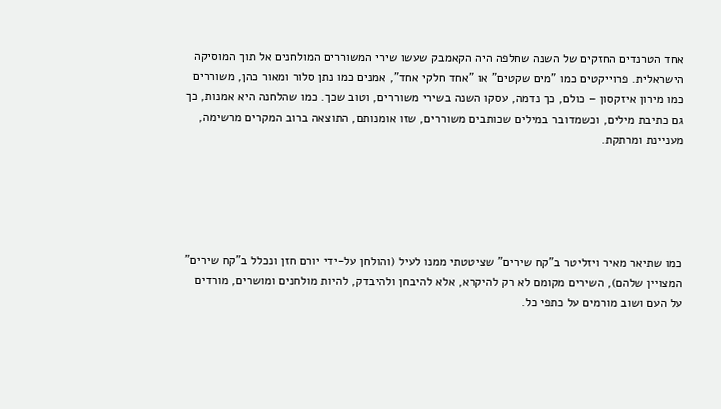אחד הטרנדים החזקים של השנה שחלפה היה הקאמבק שעשו שירי המשוררים המולחנים אל תוך המוסיקה הישראלית. פרוייקטים כמו "מים שקטים" או "אחד חלקי אחד", אמנים כמו נתן סלור ומאור כהן, משוררים כמו מירון איזקסון – כולם, כך נדמה, עסקו השנה בשירי משוררים, וטוב שכך. כמו שהלחנה היא אמנות, כך גם כתיבת מילים, וכשמדובר במילים שכותבים משוררים, שזו אומנותם, התוצאה ברוב המקרים מרשימה, מעניינת ומרתקת.





כמו שתיאר מאיר ויזליטר ב"קח שירים" שציטטתי ממנו לעיל (והולחן על-ידי יורם חזן ונכלל ב"קח שירים" המצויין שלהם), השירים מקומם לא רק להיקרא, אלא להיבחן ולהיבדק, להיות מולחנים ומושרים, מורדים על העם ושוב מורמים על כתפי כל.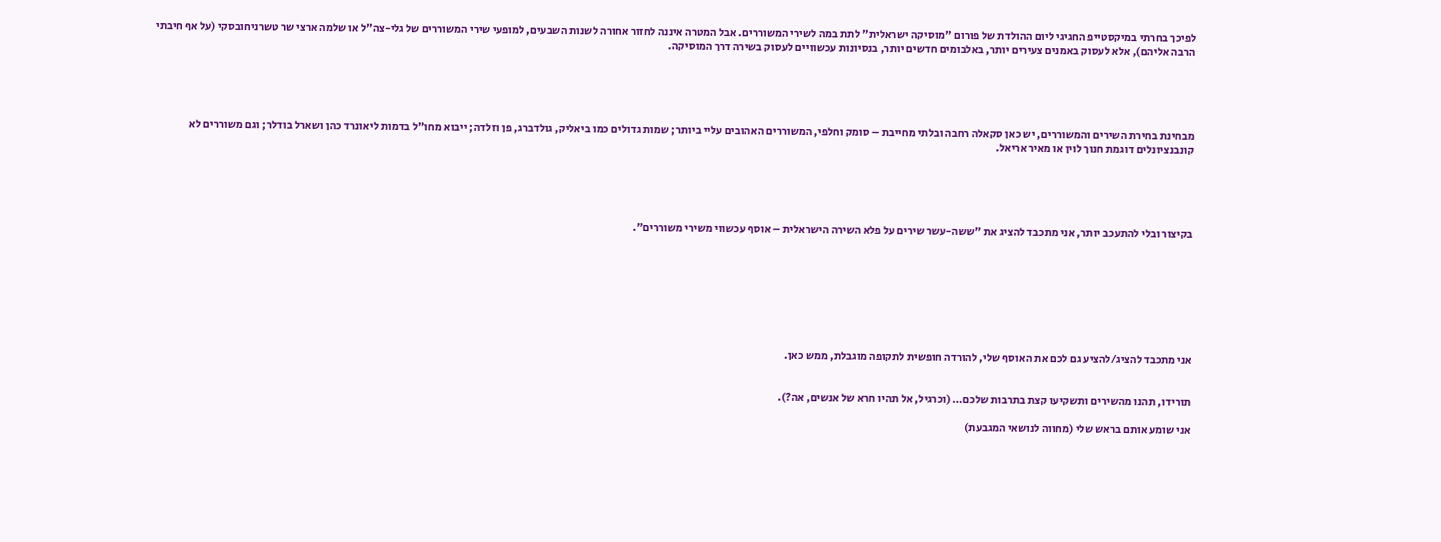לפיכך בחרתי במיקסטייפ החגיגי ליום ההולדת של פורום "מוסיקה ישראלית" לתת במה לשירי המשוררים. אבל המטרה איננה לחזור אחורה לשנות השבעים, למופעי שירי המשוררים של גלי-צה"ל או שלמה ארצי שר טשרניחובסקי (על אף חיבתי הרבה אליהם), אלא לעסוק באמנים צעירים יותר, באלבומים חדשים יותר, בנסיונות עכשוויים לעסוק בשירה דרך המוסיקה.





מבחינת בחירת השירים והמשוררים, יש כאן סקאלה רחבה ובלתי מחייבת – סומק וחלפי, המשוררים האהובים עליי ביותר; שמות גדולים כמו ביאליק, גולדברג, פן וזלדה; ייבוא מחו"ל בדמות ליאונרד כהן ושארל בודלר; וגם משוררים לא קונבנציונלים דוגמת חנוך לוין או מאיר אריאל.





בקיצור ובלי להתעכב יותר, אני מתכבד להציג את "ששה-עשר שירים על פלא השירה הישראלית – אוסף עכשווי משירי משוררים".








אני מתכבד להציג/להציע גם לכם את האוסף שלי, להורדה חופשית לתקופה מוגבלת, ממש כאן.


תורידו, תהנו מהשירים ותשקיעו קצת בתרבות שלכם… (וכרגיל, אל תהיו חרא של אנשים, אה?).

אני שומע אותם בראש שלי (מחווה לנושאי המגבעת)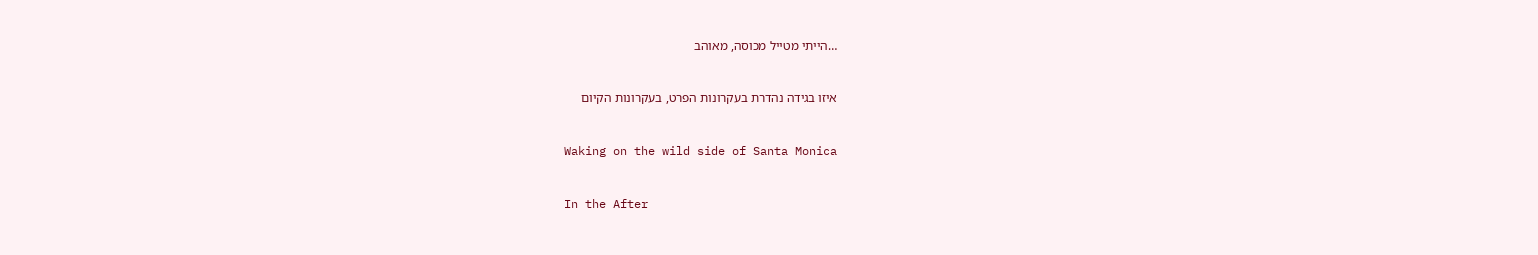…הייתי מטייל מכוסה, מאוהב


איזו בגידה נהדרת בעקרונות הפרט, בעקרונות הקיום


Waking on the wild side of Santa Monica


In the After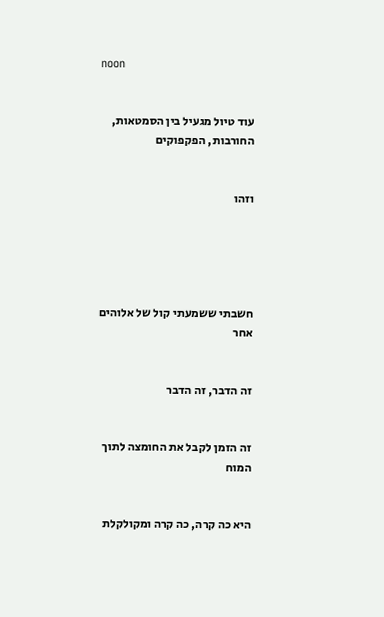noon


עוד טיול מגעיל בין הסמטאות, החורבות, הפקפוקים


וזהו





חשבתי ששמעתי קול של אלוהים אחר


זה הדבר, זה הדבר


זה הזמן לקבל את החומצה לתוך המוח


היא כה קרה, כה קרה ומקולקלת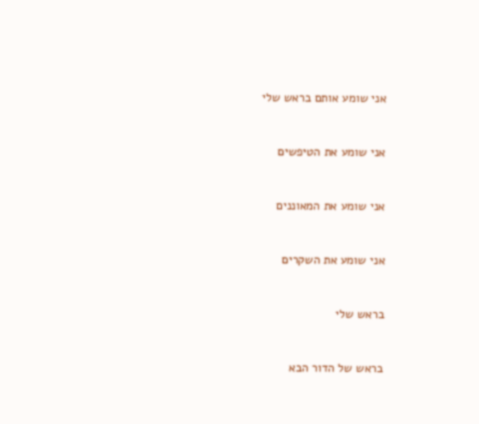אני שומע אותם בראש שלי


אני שומע את הטיפשים


אני שומע את המאוננים


אני שומע את השקרים


בראש שלי


בראש של הדור הבא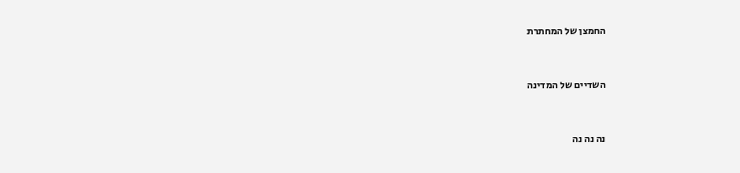החמצן של המחתרת


השדיים של המדינה


נה נה נה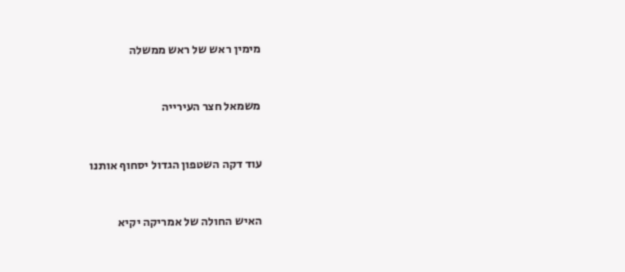מימין ראש של ראש ממשלה


משמאל חצר העירייה


עוד דקה השטפון הגדול יסחוף אותנו


האיש החולה של אמריקה יקיא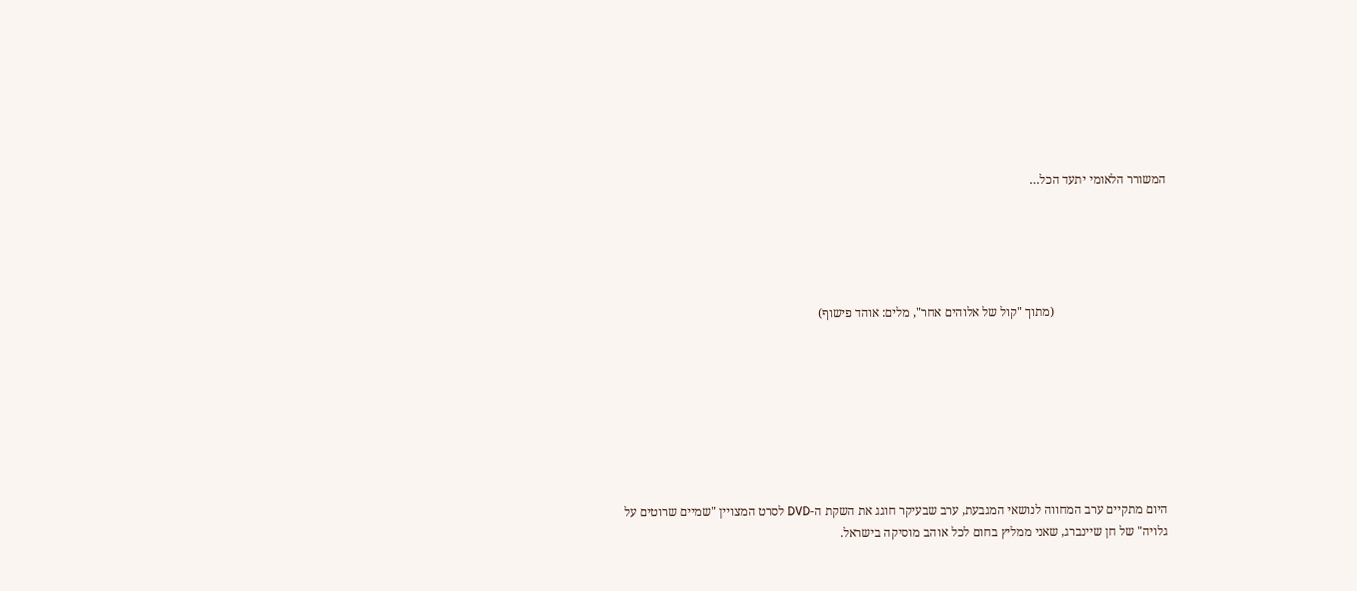המשורר הלאומי יתעד הכל…





                                    (מתוך "קול של אלוהים אחר", מלים: אוהד פישוף)








היום מתקיים ערב המחווה לנושאי המגבעת, ערב שבעיקר חוגג את השקת ה-DVD לסרט המצויין "שמיים שרוטים על גלויה" של חן שיינברג, שאני ממליץ בחום לכל אוהב מוסיקה בישראל.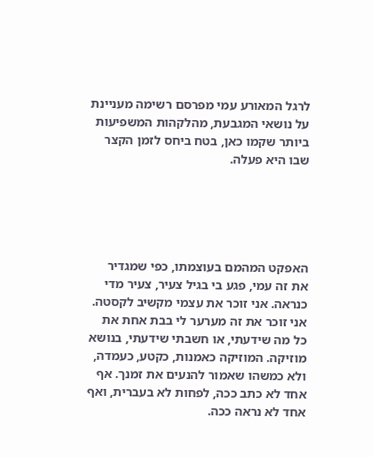לרגל המאורע עמי מפרסם רשימה מעניינת על נושאי המגבעת, מהלקהות המשפיעות ביותר שקמו כאן, בטח ביחס לזמן הקצר שבו היא פעלה.





האפקט המהמם בעוצמתו, כפי שמגדיר את זה עמי, פגע בי בגיל צעיר, צעיר מדי כנראה. אני זוכר את עצמי מקשיב לקסטה. אני זוכר את זה מערער לי בבת אחת את כל מה שידעתי, או חשבתי שידעתי, בנושא מוזיקה. המוזיקה כאמנות, כקטע, כעמדה, ולא כמשהו שאמור להנעים את זמנך. אף אחד לא כתב ככה, לפחות לא בעברית, ואף אחד לא נראה ככה.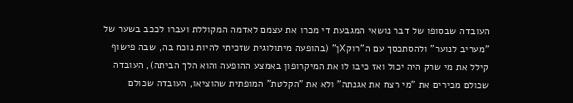העובדה שבסופו של דבר נושאי המגבעת די מכרו את עצמם לאדמה המקוללת ועברו לככב בשער של "מעריב לנוער" ולהסתכסך עם ה"רוקXן" (בהופעה מיתולוגית שזכיתי להיות נוכח בה, שבה פישוף קילל את מי שרק היה יכול ואז כיבו לו את המיקרופון באמצע ההופעה והוא הלך הביתה), העובדה שכולם מכירים את "מי רצח את אגנתה" ולא את "הקלטת" המופתית שהוציאו, העובדה שכולם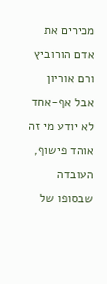מכירים את אדם הורוביץ ורם אוריון אבל אף-אחד לא יודע מי זה אוהד פישוף, העובדה שבסופו של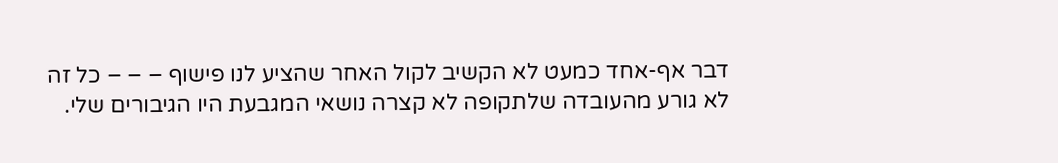דבר אף-אחד כמעט לא הקשיב לקול האחר שהציע לנו פישוף – – – כל זה לא גורע מהעובדה שלתקופה לא קצרה נושאי המגבעת היו הגיבורים שלי.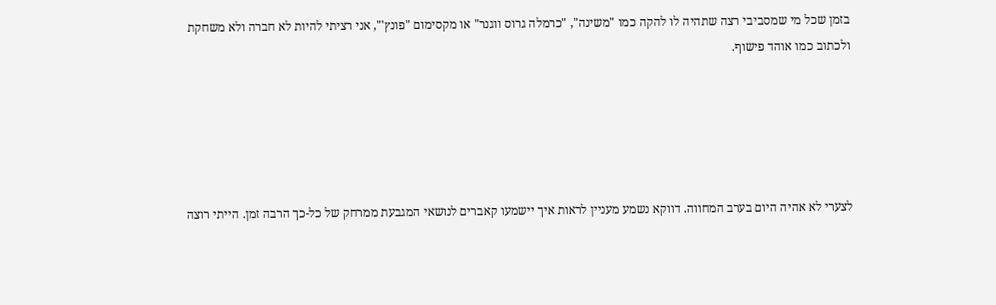בזמן שכל מי שמסביבי רצה שתהיה לו להקה כמו "משינה", "כרמלה גרוס ווגנר" או מקסימום "פונץ'", אני רציתי להיות לא חברה ולא משחקת ולכתוב כמו אוהד פישוף.





לצערי לא אהיה היום בערב המחווה. דווקא נשמע מעניין לראות איך יישמעו קאברים לנושאי המגבעת ממרחק של כל-כך הרבה זמן. הייתי רוצה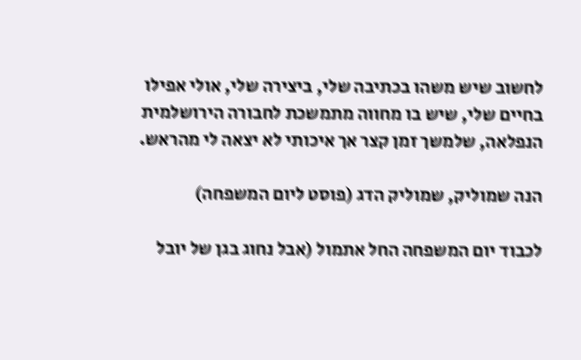לחשוב שיש משהו בכתיבה שלי, ביצירה שלי, אולי אפילו בחיים שלי, שיש בו מחווה מתמשכת לחבורה הירושלמית הנפלאה, שלמשך זמן קצר אך איכותי לא יצאה לי מהראש.

הנה שמוליק, שמוליק הדג (פוסט ליום המשפחה)

לכבוד יום המשפחה החל אתמול (אבל נחוג בגן של יובל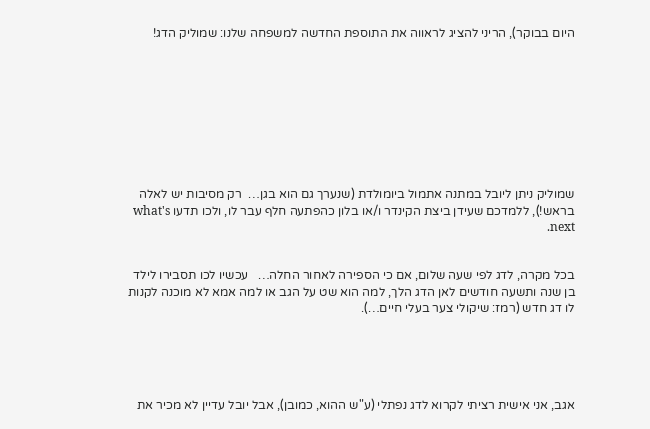היום בבוקר), הריני להציג לראווה את התוספת החדשה למשפחה שלנו: שמוליק הדג!









שמוליק ניתן ליובל במתנה אתמול ביומולדת (שנערך גם הוא בגן…  רק מסיבות יש לאלה בראש!), ללמדכם שעידן ביצת הקינדר ו/או בלון כהפתעה חלף עבר לו, ולכו תדעו what's next.


בכל מקרה, לדג לפי שעה שלום, אם כי הספירה לאחור החלה…   עכשיו לכו תסבירו לילד בן שנה ותשעה חודשים לאן הדג הלך, למה הוא שט על הגב או למה אמא לא מוכנה לקנות לו דג חדש (רמז: שיקולי צער בעלי חיים…).





אגב, אני אישית רציתי לקרוא לדג נפתלי (ע"ש ההוא, כמובן), אבל יובל עדיין לא מכיר את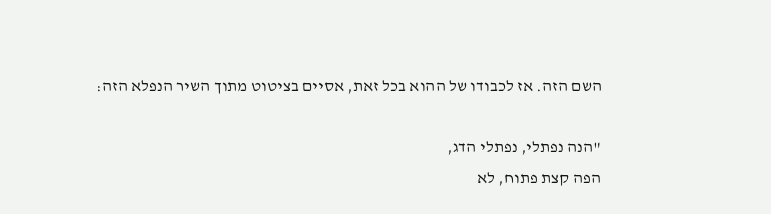השם הזה. אז לכבודו של ההוא בכל זאת, אסיים בציטוט מתוך השיר הנפלא הזה:

"הנה נפתלי, נפתלי הדג,
הפה קצת פתוח, לא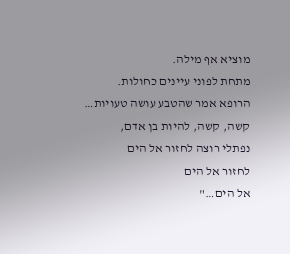מוציא אף מילה.
מתחת לפוני עיינים כחולות.
הרופא אמר שהטבע עושה טעויות…
קשה, קשה, להיות בן אדם,
נפתלי רוצה לחזור אל הים
לחזור אל הים
אל הים…"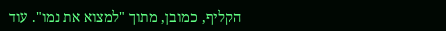הקליף, כמובן, מתוך "למצוא את נמו". עוד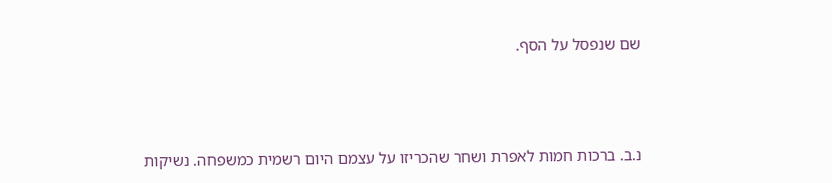שם שנפסל על הסף.





נ.ב. ברכות חמות לאפרת ושחר שהכריזו על עצמם היום רשמית כמשפחה. נשיקות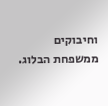וחיבוקים ממשפחת הבלוג.